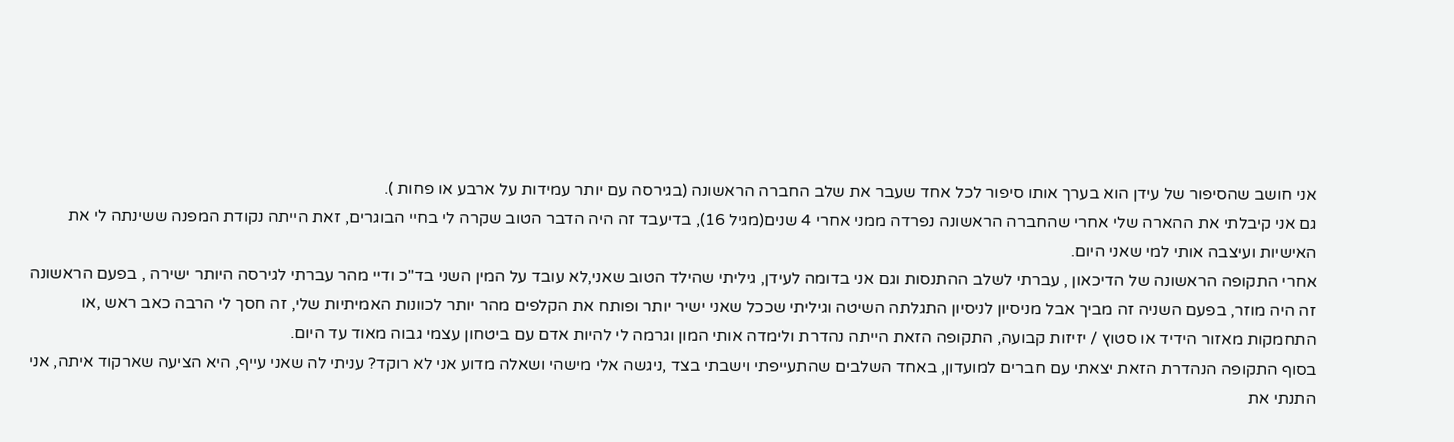אני חושב שהסיפור של עידן הוא בערך אותו סיפור לכל אחד שעבר את שלב החברה הראשונה (בגירסה עם יותר עמידות על ארבע או פחות ).
גם אני קיבלתי את ההארה שלי אחרי שהחברה הראשונה נפרדה ממני אחרי 4 שנים(מגיל 16), בדיעבד זה היה הדבר הטוב שקרה לי בחיי הבוגרים, זאת הייתה נקודת המפנה ששינתה לי את האישיות ועיצבה אותי למי שאני היום.
אחרי התקופה הראשונה של הדיכאון , עברתי לשלב ההתנסות וגם אני בדומה לעידן, גיליתי שהילד הטוב שאני,לא עובד על המין השני בד"כ ודיי מהר עברתי לגירסה היותר ישירה , בפעם הראשונה זה היה מוזר, בפעם השניה זה מביך אבל מניסיון לניסיון התגלתה השיטה וגיליתי שככל שאני ישיר יותר ופותח את הקלפים מהר יותר לכוונות האמיתיות שלי, זה חסך לי הרבה כאב ראש ,או התחמקות מאזור הידיד או סטוץ / יזיזות קבועה, התקופה הזאת הייתה נהדרת ולימדה אותי המון וגרמה לי להיות אדם עם ביטחון עצמי גבוה מאוד עד היום.
בסוף התקופה הנהדרת הזאת יצאתי עם חברים למועדון, באחד השלבים שהתעייפתי וישבתי בצד ,ניגשה אלי מישהי ושאלה מדוע אני לא רוקד? עניתי לה שאני עייף, היא הציעה שארקוד איתה, אני התנתי את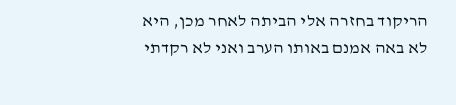הריקוד בחזרה אלי הביתה לאחר מכן, היא לא באה אמנם באותו הערב ואני לא רקדתי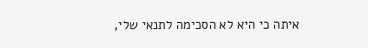איתה כי היא לא הסכימה לתנאי שלי,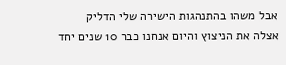אבל משהו בהתנהגות הישירה שלי הדליק אצלה את הניצוץ והיום אנחנו כבר 10 שנים יחד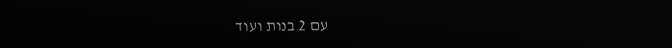עם 2 בנות ועוד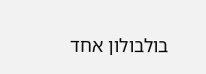בולבולון אחד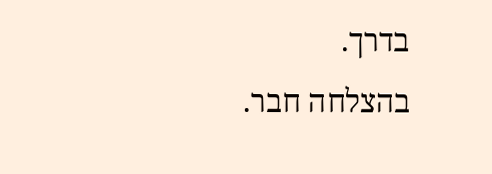בדרך.
בהצלחה חבר.